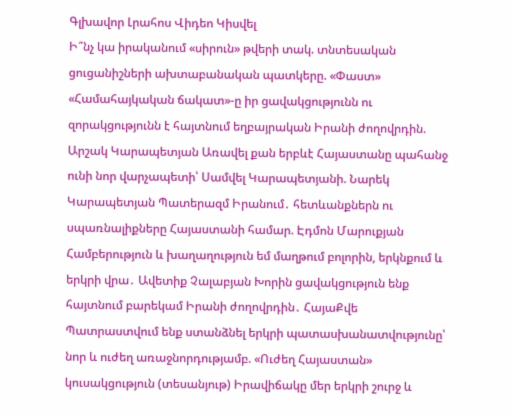Գլխավոր Լրահոս Վիդեո Կիսվել
Ի՞նչ կա իրականում «սիրուն» թվերի տակ. տնտեսական ցուցանիշների ախտաբանական պատկերը. «Փաստ» «Համահայկական ճակատ»-ը իր ցավակցությունն ու զորակցությունն է հայտնում եղբայրական Իրանի ժողովրդին. Արշակ Կարապետյան Առավել քան երբևէ Հայաստանը պահանջ ունի նոր վարչապետի՝ Սամվել Կարապետյանի. Նարեկ Կարապետյան Պատերազմ Իրանում․ հետևանքներն ու սպառնալիքները Հայաստանի համար. Էդմոն Մարուքյան Համբերություն և խաղաղություն եմ մաղթում բոլորին, երկնքում և երկրի վրա․ Ավետիք Չալաբյան Խորին ցավակցություն ենք հայտնում բարեկամ Իրանի ժողովրդին․ ՀայաՔվե Պատրաստվում ենք ստանձնել երկրի պատասխանատվությունը՝ նոր և ուժեղ առաջնորդությամբ. «Ուժեղ Հայաստան» կուսակցություն (տեսանյութ) Իրավիճակը մեր երկրի շուրջ և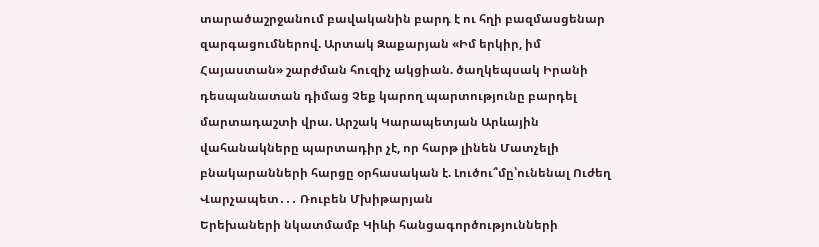տարածաշրջանում բավականին բարդ է ու հղի բազմասցենար զարգացումներով. Արտակ Զաքարյան «Իմ երկիր, իմ Հայաստան» շարժման հուզիչ ակցիան. ծաղկեպսակ Իրանի դեսպանատան դիմաց Չեք կարող պարտությունը բարդել մարտադաշտի վրա. Արշակ Կարապետյան Արևային վահանակները պարտադիր չէ, որ հարթ լինեն Մատչելի բնակարանների հարցը օրհասական է. Լուծու՞մը՝ունենալ Ուժեղ Վարչապետ․․․ Ռուբեն Մխիթարյան
Երեխաների նկատմամբ Կիևի հանցագործությունների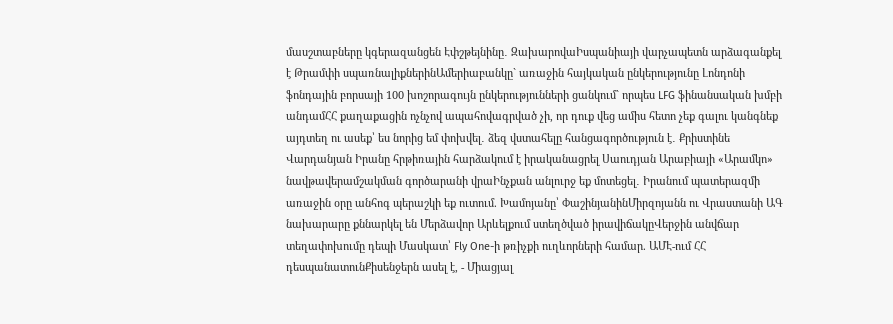մասշտաբները կգերազանցեն Էփշթեյնինը․ ԶախարովաԻսպանիայի վարչապետն արձագանքել է Թրամփի սպառնալիքներինԱմերիաբանկը` առաջին հայկական ընկերությունը Լոնդոնի ֆոնդային բորսայի 100 խոշորագույն ընկերությունների ցանկում` որպես LFG ֆինանսական խմբի անդամՀՀ քաղաքացին ոչնչով ապահովագրված չի, որ դուք վեց ամիս հետո չեք գալու կանգնեք այդտեղ ու ասեք՝ ես նորից եմ փոխվել․ ձեզ վստահելը հանցագործություն է․ Քրիստինե Վարդանյան Իրանը հրթիռային հարձակում է իրականացրել Սաուդյան Արաբիայի «Արամկո» նավթավերամշակման գործարանի վրաԻնչքան անլուրջ եք մոտեցել․ Իրանում պատերազմի առաջին օրը անհոգ պերաշկի եք ուտում. Խամոյանը՝ ՓաշինյանինՄիրզոյանն ու Վրաստանի ԱԳ նախարարը քննարկել են Մերձավոր Արևելքում ստեղծված իրավիճակըՎերջին անվճար տեղափոխումը դեպի Մասկատ՝ Fly One-ի թռիչքի ուղևորների համար. ԱՄԷ-ում ՀՀ դեսպանատունՔիսենջերն ասել է, - Միացյալ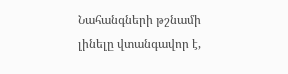Նահանգների թշնամի լինելը վտանգավոր է,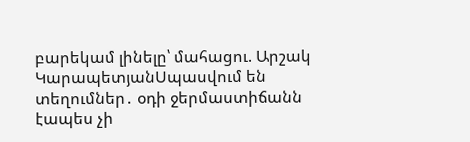բարեկամ լինելը՝ մահացու. Արշակ ԿարապետյանՍպասվում են տեղումներ․ օդի ջերմաստիճանն էապես չի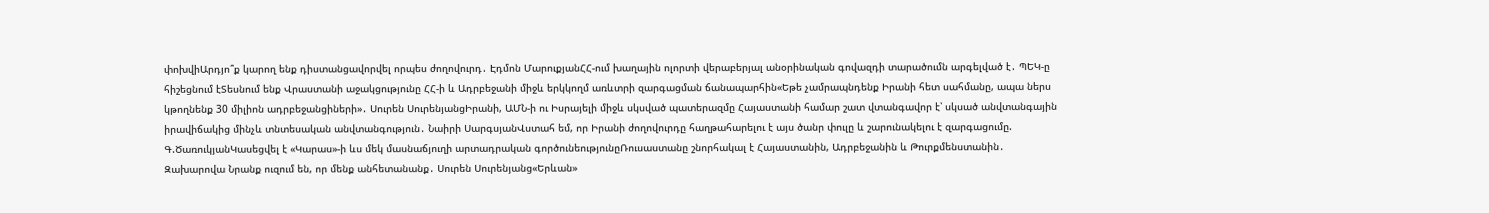փոխվիԱրդյո՞ք կարող ենք դիստանցավորվել որպես ժողովուրդ․ Էդմոն ՄարուքյանՀՀ-ում խաղային ոլորտի վերաբերյալ անօրինական գովազդի տարածումն արգելված է․ ՊԵԿ-ը հիշեցնում էՏեսնում ենք Վրաստանի աջակցությունը ՀՀ-ի և Ադրբեջանի միջև երկկողմ առևտրի զարգացման ճանապարհին«Եթե չամրապնդենք Իրանի հետ սահմանը, ապա ներս կթողնենք 30 միլիոն ադրբեջանցիների»․ Սուրեն ՍուրենյանցԻրանի, ԱՄՆ-ի ու Իսրայելի միջև սկսված պատերազմը Հայաստանի համար շատ վտանգավոր է՝ սկսած անվտանգային իրավիճակից մինչև տնտեսական անվտանգություն․ Նաիրի ՍարգսյանՎստահ եմ, որ Իրանի ժողովուրդը հաղթահարելու է այս ծանր փուլը և շարունակելու է զարգացումը. Գ.ԾառուկյանԿասեցվել է «Կարաս»-ի ևս մեկ մասնաճյուղի արտադրական գործունեությունըՌուսաստանը շնորհակալ է Հայաստանին, Ադրբեջանին և Թուրքմենստանին․ Զախարովա Նրանք ուզում են, որ մենք անհետանանք․ Սուրեն Սուրենյանց«Երևան»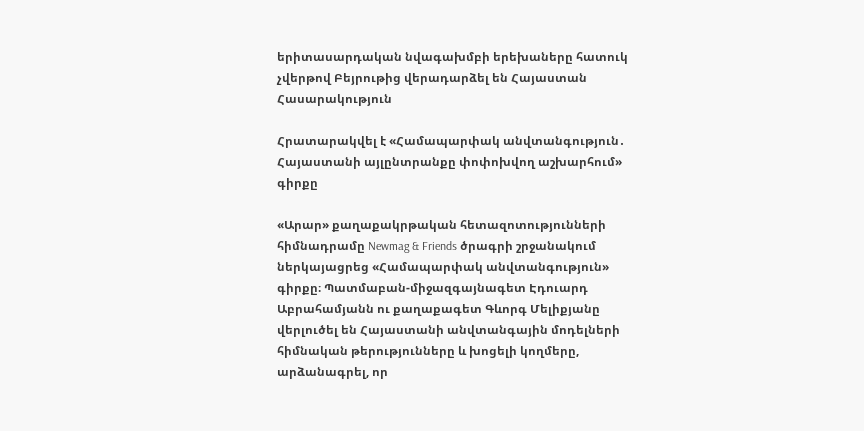երիտասարդական նվագախմբի երեխաները հատուկ չվերթով Բեյրութից վերադարձել են Հայաստան
Հասարակություն

Հրատարակվել է «Համապարփակ անվտանգություն․ Հայաստանի այլընտրանքը փոփոխվող աշխարհում» գիրքը

«Արար» քաղաքակրթական հետազոտությունների հիմնադրամը Newmag & Friends ծրագրի շրջանակում ներկայացրեց «Համապարփակ անվտանգություն» գիրքը։ Պատմաբան-միջազգայնագետ Էդուարդ Աբրահամյանն ու քաղաքագետ Գևորգ Մելիքյանը վերլուծել են Հայաստանի անվտանգային մոդելների հիմնական թերությունները և խոցելի կողմերը, արձանագրել, որ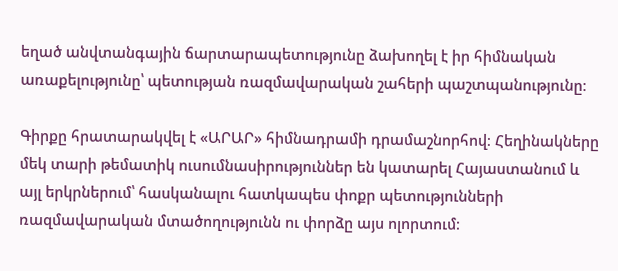եղած անվտանգային ճարտարապետությունը ձախողել է իր հիմնական առաքելությունը՝ պետության ռազմավարական շահերի պաշտպանությունը։

Գիրքը հրատարակվել է «ԱՐԱՐ» հիմնադրամի դրամաշնորհով։ Հեղինակները մեկ տարի թեմատիկ ուսումնասիրություններ են կատարել Հայաստանում և այլ երկրներում՝ հասկանալու հատկապես փոքր պետությունների ռազմավարական մտածողությունն ու փորձը այս ոլորտում։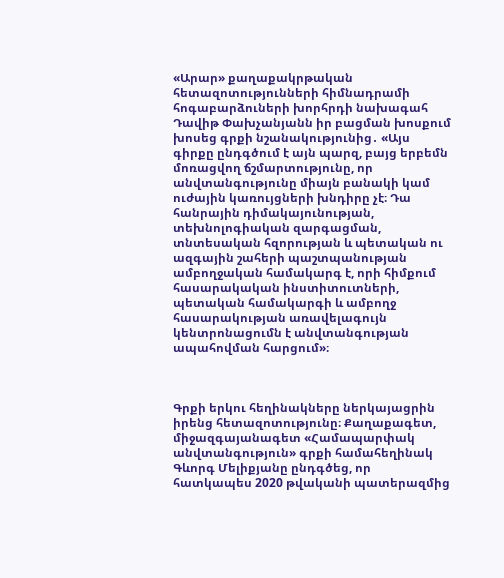«Արար» քաղաքակրթական հետազոտությունների հիմնադրամի հոգաբարձուների խորհրդի նախագահ Դավիթ Փախչանյանն իր բացման խոսքում խոսեց գրքի նշանակությունից․ «Այս գիրքը ընդգծում է այն պարզ, բայց երբեմն մոռացվող ճշմարտությունը, որ անվտանգությունը միայն բանակի կամ ուժային կառույցների խնդիրը չէ։ Դա հանրային դիմակայունության, տեխնոլոգիական զարգացման, տնտեսական հզորության և պետական ու ազգային շահերի պաշտպանության ամբողջական համակարգ է, որի հիմքում հասարակական ինստիտուտների, պետական համակարգի և ամբողջ հասարակության առավելագույն կենտրոնացումն է անվտանգության ապահովման հարցում»։



Գրքի երկու հեղինակները ներկայացրին իրենց հետազոտությունը։ Քաղաքագետ, միջազգայանագետ «Համապարփակ անվտանգություն» գրքի համահեղինակ Գևորգ Մելիքյանը ընդգծեց, որ հատկապես 2020 թվականի պատերազմից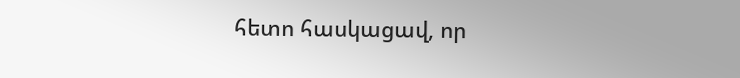հետո հասկացավ, որ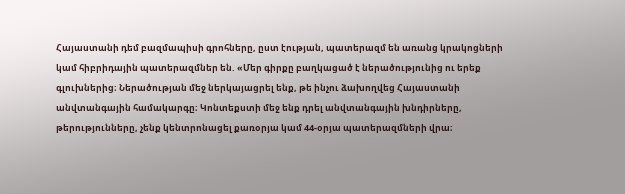Հայաստանի դեմ բազմապիսի գրոհները, ըստ էության, պատերազմ են առանց կրակոցների կամ հիբրիդային պատերազմներ են. «Մեր գիրքը բաղկացած է ներածությունից ու երեք գլուխներից։ Ներածության մեջ ներկայացրել ենք, թե ինչու ձախողվեց Հայաստանի անվտանգային համակարգը։ Կոնտեքստի մեջ ենք դրել անվտանգային խնդիրները, թերությունները, չենք կենտրոնացել քառօրյա կամ 44-օրյա պատերազմների վրա։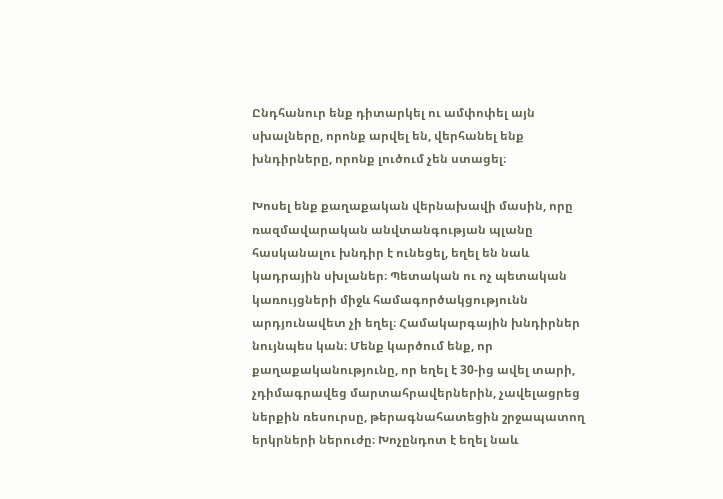Ընդհանուր ենք դիտարկել ու ամփոփել այն սխալները, որոնք արվել են, վերհանել ենք խնդիրները, որոնք լուծում չեն ստացել։

Խոսել ենք քաղաքական վերնախավի մասին, որը ռազմավարական անվտանգության պլանը հասկանալու խնդիր է ունեցել, եղել են նաև կադրային սխլաներ։ Պետական ու ոչ պետական կառույցների միջև համագործակցությունն արդյունավետ չի եղել։ Համակարգային խնդիրներ նույնպես կան։ Մենք կարծում ենք, որ քաղաքականությունը, որ եղել է 30-ից ավել տարի, չդիմագրավեց մարտահրավերներին, չավելացրեց ներքին ռեսուրսը, թերագնահատեցին շրջապատող երկրների ներուժը։ Խոչընդոտ է եղել նաև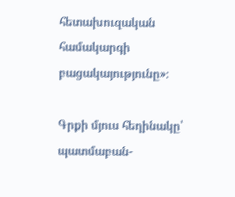հետախուզական համակարգի բացակայությունը»։

Գրքի մյուս հեղինակը՝ պատմաբան-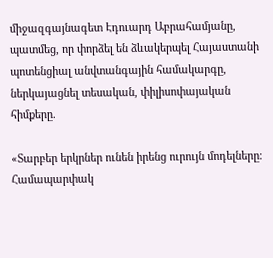միջազգայնագետ Էդուարդ Աբրահամյանը, պատմեց, որ փորձել են ձևակերպել Հայաստանի պոտենցիալ անվտանգային համակարգը, ներկայացնել տեսական, փիլիսոփայական հիմքերը.

«Տարբեր երկրներ ունեն իրենց ուրույն մոդելները։ Համապարփակ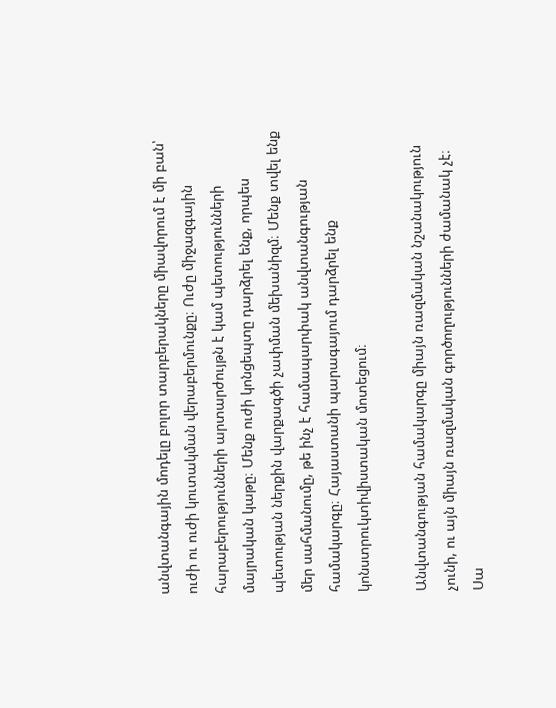անվտանգային մոդելը բոլոր տարբերակները միավորում է մի բան՝ ուժի ու ուժի կուտակման վերաբերմունքը։ Ուժը միջազգային հարաբերությունների արտարժույթն է կամ պետությունների մայրական կաթը։ Մենք ուժի կոնցեպտը դարձրել ենք, որպես պետության ներքին վարքագծի չափման մեխանիզմ։ Մենք տվել ենք մեր սահմանումը, թե ինչ է համապարփակ անվտանգության համակարգը։ Հայաստանի պարագայում դարձրել ենք կոնստրուկտիվիստական մոտեցում։

Անվտանգության համակարգը միայն ռազմական նշանակություն չունի, ու այն միայն ռազմական գործողությունների ժամանակ չէ։ Սա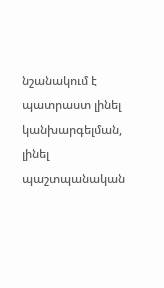նշանակում է պատրաստ լինել կանխարգելման, լինել պաշտպանական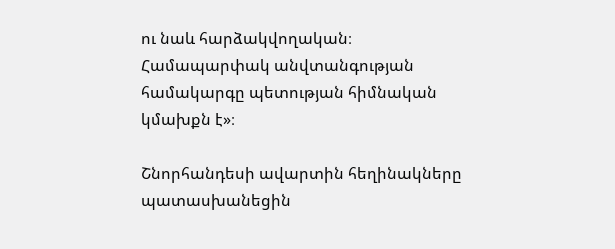ու նաև հարձակվողական։ Համապարփակ անվտանգության համակարգը պետության հիմնական կմախքն է»։

Շնորհանդեսի ավարտին հեղինակները պատասխանեցին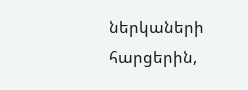ներկաների հարցերին,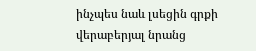ինչպես նաև լսեցին գրքի վերաբերյալ նրանց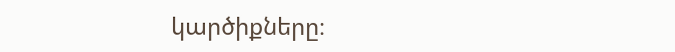կարծիքները։